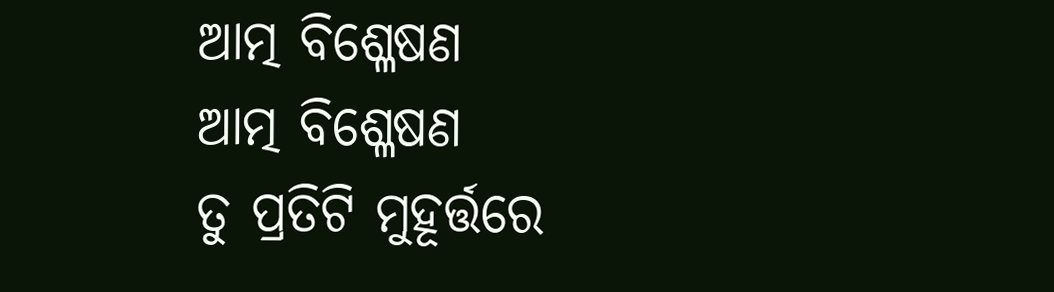ଆତ୍ମ ବିଶ୍ଳେଷଣ
ଆତ୍ମ ବିଶ୍ଳେଷଣ
ତୁ ପ୍ରତିଟି ମୁହୂର୍ତ୍ତରେ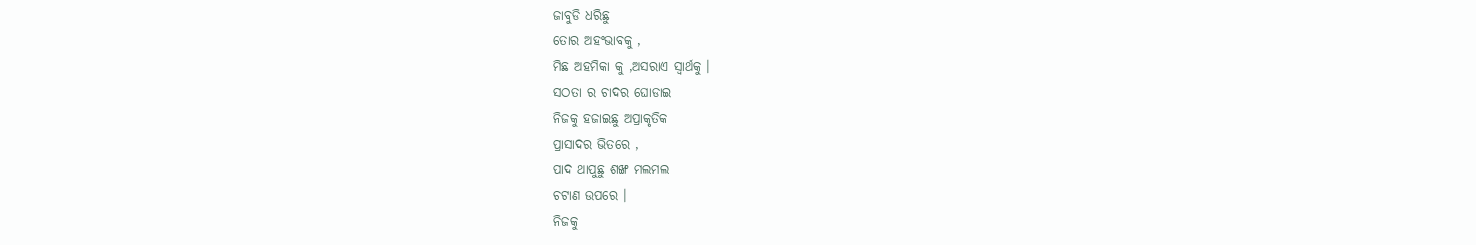ଜାବୁଡି ଧରିଛୁ
ତୋର ଅହଂଭାବକୁ ,
ମିଛ ଅହମିକା କୁ ,ଅସରାଏ ସ୍ବାର୍ଥକୁ ।
ସଠତା ର ଚାଦର ଘୋଡାଇ
ନିଜକୁ ହଜାଇଛୁ ଅପ୍ରାକୃତିକ
ପ୍ରାସାଦର ଭିତରେ ,
ପାଦ ଥାପୁଛୁ ଶଙ୍ଖ ମଲମଲ
ଚଟାଣ ଉପରେ ।
ନିଜକୁ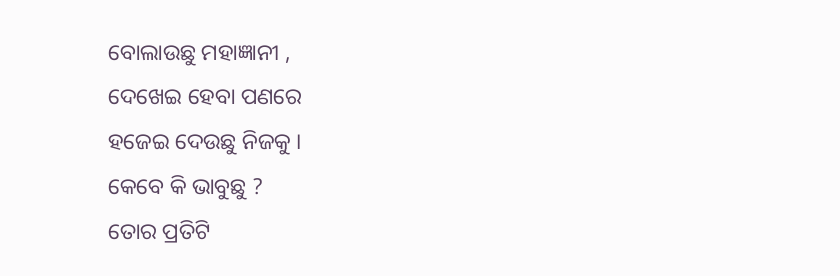ବୋଲାଉଛୁ ମହାଜ୍ଞାନୀ ,
ଦେଖେଇ ହେବା ପଣରେ
ହଜେଇ ଦେଉଛୁ ନିଜକୁ ।
କେବେ କି ଭାବୁଛୁ ?
ତୋର ପ୍ରତିଟି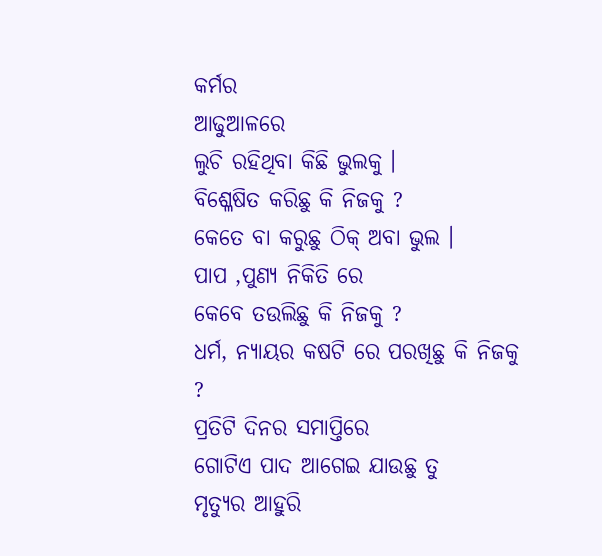କର୍ମର
ଆଢୁଆଳରେ
ଲୁଚି ରହିଥିବା କିଛି ଭୁଲକୁ ।
ବିଶ୍ଳେଷିତ କରିଛୁ କି ନିଜକୁ ?
କେତେ ବା କରୁଛୁ ଠିକ୍ ଅବା ଭୁଲ ।
ପାପ ,ପୁଣ୍ୟ ନିକିତି ରେ
କେବେ ତଉଲିଛୁ କି ନିଜକୁ ?
ଧର୍ମ, ନ୍ୟାୟର କଷଟି ରେ ପରଖିଛୁ କି ନିଜକୁ ?
ପ୍ରତିଟି ଦିନର ସମାପ୍ତିରେ
ଗୋଟିଏ ପାଦ ଆଗେଇ ଯାଉଛୁ ତୁ
ମୃତ୍ୟୁର ଆହୁରି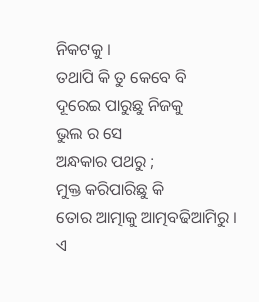ନିକଟକୁ ।
ତଥାପି କି ତୁ କେବେ ବି
ଦୂରେଇ ପାରୁଛୁ ନିଜକୁ
ଭୁଲ ର ସେ
ଅନ୍ଧକାର ପଥରୁ ;
ମୁକ୍ତ କରିପାରିଛୁ କି
ତୋର ଆତ୍ମାକୁ ଆତ୍ମବଢିଆମିରୁ ।
ଏ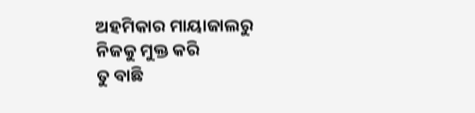ଅହମିକାର ମାୟାଜାଲରୁ
ନିଜକୁ ମୁକ୍ତ କରି
ତୁ ବାଛି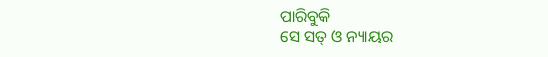ପାରିବୁକି
ସେ ସତ୍ ଓ ନ୍ୟାୟର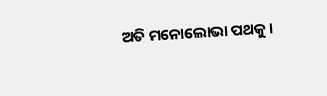ଅତି ମନୋଲୋଭା ପଥକୁ ।